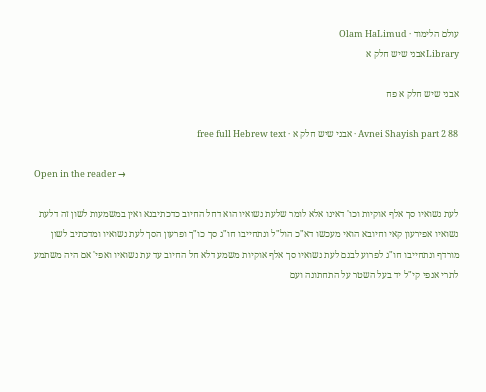עולם הלימוד · Olam HaLimud
Libraryאבני שיש חלק א

אבני שיש חלק א פח

Avnei Shayish part 2 88 · אבני שיש חלק א · free full Hebrew text

Open in the reader →

לעת נשואיו סך אלף אוקיות וכו' דאינו אלא לומר שלעת נשואיו הוא דחל החיוב כדכתיבנא ואין במשמעות לשון זה דלעת נשואיו אפירעון קאי וחיובא הואי מעכשו דא"כ הול"ל ונתחייבו חו"ג סך כו"ך ופרעון הסך לעת נשואיו ומדכתיב לשון מורדף ונתחייבו חו"ג לפרוע לבנם לעת נשואיו סך אלף אוקיות משמע דלא חל החיוב עד עת נשואיו ואפי' אם היה משתמע לתרי אנפי קי"ל יד בעל השטר על התחתונה ועם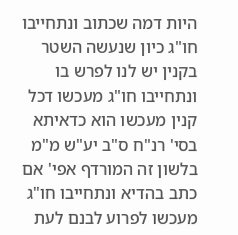היות דמה שכתוב ונתחייבו חו"ג כיון שנעשה השטר בקנין יש לנו לפרש בו ונתחייבו חו"ג מעכשו דכל קנין מעכשו הוא כדאיתא בסי' רנ"ח ס"ב יע"ש מ"מ בלשון זה המורדף אפי' אם כתב בהדיא ונתחייבו חו"ג מעכשו לפרוע לבנם לעת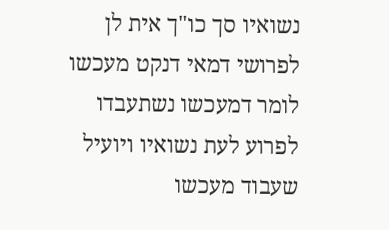נשואיו סך כו"ך אית לן לפרושי דמאי דנקט מעכשו לומר דמעכשו נשתעבדו לפרוע לעת נשואיו ויועיל שעבוד מעכשו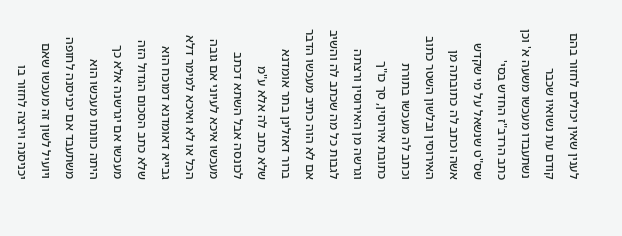לענין שאין יכולים לחזור בהם קודם עת נשואיו שכבר נשתעבדו מעכשו משעה א' וכן כתב הרדב"ז החדש בסי' שס"ט שנשאל על מי שקדש אשה וכתב לה כתובתה מן האירוסין ובלשון השטר כתוב וכתב לה מעכשו בתורת כתובת אירוסין, סך כו"ך וגרשה מן האירוסין ורצתה לגבות כל מה שכתב לה והשיב אם לא הוה כתיב מעכשו הדבר ברור דאזלינן בתר אומדנא שלא כתב לה אלא ע"מ לכונסה אבל השתא דכתב מעכשו איכא לעיוני אם גובה הכל או לא ואיכא למימר דלא גבייא דאומדנא דמוכח הוא שלא כתב הסכום הגדול הזה מעכשו אם יגרשנה אלא כך היתה כוונתו מעכשו הוא משתעבד אם יכניסנה לחופה ויועיל לשון זה מעכשו שאם יכניסנה וירצה לחזור בו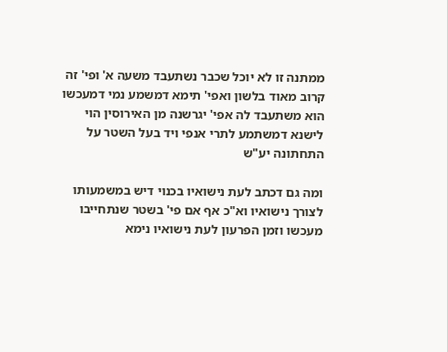ממתנה זו לא יוכל שכבר נשתעבד משעה א' ופי' זה קרוב מאוד בלשון ואפי' תימא דמשמע נמי דמעכשו הוא משתעבד לה אפי' יגרשנה מן האירוסין הוי לישנא דמשתמע לתרי אנפי ויד בעל השטר על התחתונה יע"ש

ומה גם דכתב לעת נישואיו בכנוי דיש במשמעותו לצורך נישואיו וא"כ אף אם פי' בשטר שנתחייבו מעכשו וזמן הפרעון לעת נישואיו נימא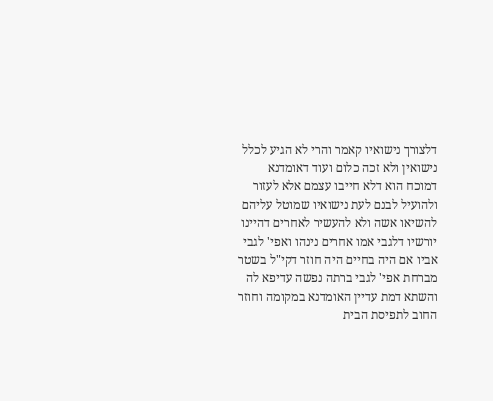דלצורך נישואיו קאמר והרי לא הגיע לכלל נישואין ולא זכה כלום ועוד דאומדנא דמוכח הוא דלא חייבו עצמם אלא לעזור ולהועיל לבנם לעת נישואיו שמוטל עליהם להשיאו אשה ולא להעשיר לאחרים דהיינו יורשיו דלגבי אמו אחרים נינהו ואפי' לגבי אביו אם היה בחיים היה חוזר דקי"ל בשטר מברחת אפי' לגבי ברתה נפשה עדיפא לה והשתא דמת עדיין האומדנא במקומה וחוזר החוב לתפיסת הבית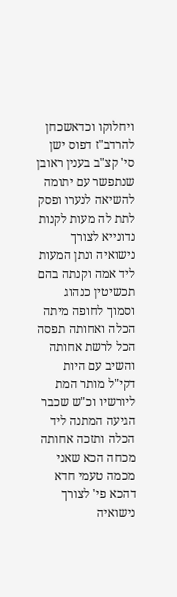ויחלוקו וכדאשכחן להרדב"ז דפוס ישן סי' קצ"ב בענין ראובן שנתפשר עם יתומה להשיאה לנערו ופסק לתת לה מעות לקנות נדונייא לצורך נישואיה ונתן המעות ליד אמה וקנתה בהם תכשיטין כנהוג וסמוך לחופה מיתה הכלה ואחותה תפסה הכל לרשת אחותה והשיב עם היות דקי"ל מותר המת ליורשיו וכ"ש שכבר הגיעה המתנה ליד הכלה ותזכה אחותה מכחה הכא שאני מכמה טעמי חדא דהכא פי' לצורך נישואיה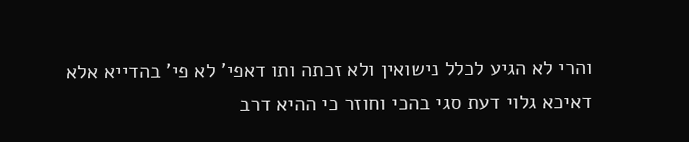והרי לא הגיע לכלל נישואין ולא זכתה ותו דאפי' לא פי' בהדייא אלא דאיכא גלוי דעת סגי בהכי וחוזר כי ההיא דרב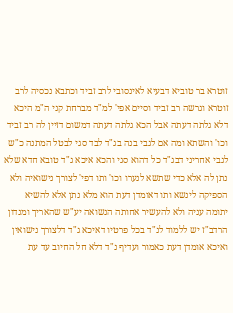זוטרא בר טוביא דבעיא לאינסובי לרב זביד וכתבא נכסיה לרב זוטרא וגרשה רב זביד וסיים אפי' למ"ד מברחת קני ה"מ היכא דלא גלתה דעתה אבל הכא גלתה דעתה דמשום דזיין לה רב זביד וכו' והשתא ומה אם לגבי בנה בג"ד לבד סגי לבטל המתנה כ"ש לגבי אחריני דבג"ד כל דהוא סגי והכא איכא ג"ד טובא חדא שלא נתן לה אלא כדי שתשא לנערו וכו' ותו דפי' לצורך נישואיה ולא הספיקה לינשא ותו דאומדן דעת הוא מלא נתן אלא להשיא יתומה עניה ולא להעשיר אחותה הנשואה יע"ש שהאריך ומנדון הרדב"ז יש ללמוד לנ"ד בכל פרטיו דאיכא ג"ד דלצורך נישואין ואיכא אומדן דעת כאמור ועדיף נ"ד דלא חל החיוב עד עת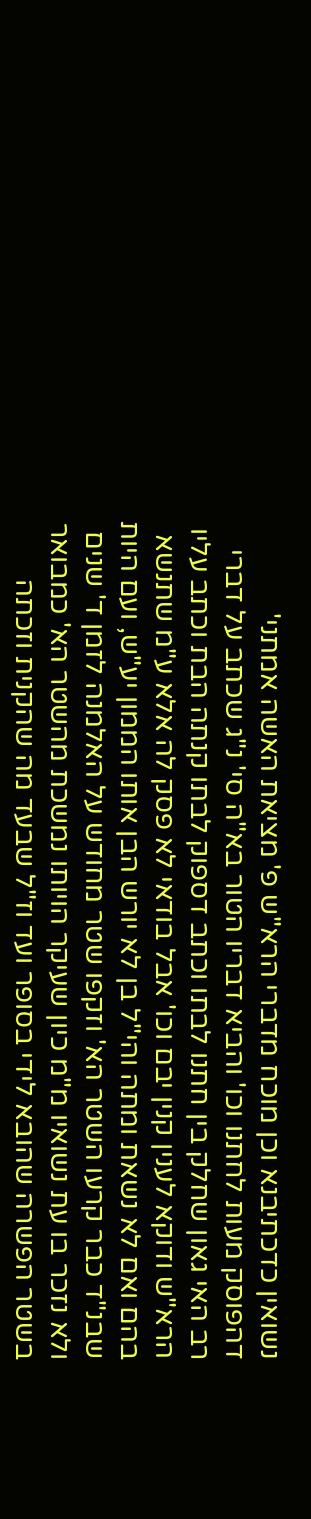נשואין כדכתיבנא וכן מוכח מדברי הרא"ש פ' מציאת האשה אמתני' דהפוסק מעות לחתנו וכו' והביא דבריו הטור בא"ה סי' נ"ג שכתב על דברי רב האי גאון שחלק בין חתנו לבתו וכתב דספוק לבתו קנתה הבת וכתב עליו הרא"ש ודוקא לענין קנין יבם וכו' אבל בודאי לא פסק לה אלא ע"מ שתנשא בהם ואם לא נשאת ומתה והי"ל בן לא יורש הבן אותו הממון יע"ש, ועם היות שבנ"ד כבר קרעו השטר הא' וזקפו שטר מחודש על האלמנה לזמן ד' שנים ולא נזכר בו עת נשואיו מ"מ כיון שעיקר הויותו נמשכת מהשטר הא' כמבואר בשטר הפשרה שהובא לידי בסופר ועד וז"ל שבעד מה שהקנית וזכתה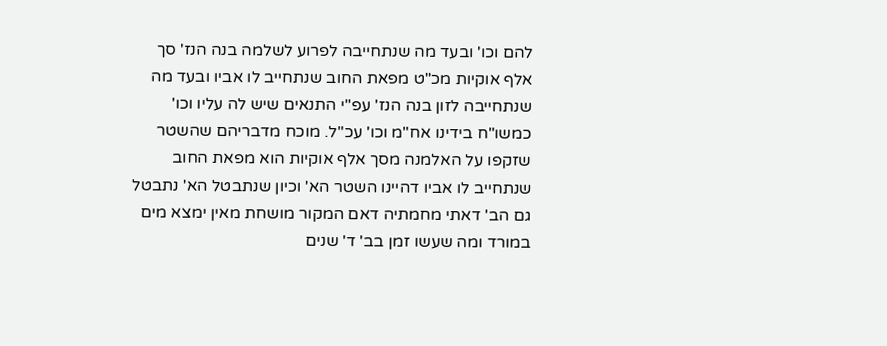להם וכו' ובעד מה שנתחייבה לפרוע לשלמה בנה הנז' סך אלף אוקיות מכ"ט מפאת החוב שנתחייב לו אביו ובעד מה שנתחייבה לזון בנה הנז' עפ"י התנאים שיש לה עליו וכו' כמשו"ח בידינו אח"מ וכו' עכ"ל. מוכח מדבריהם שהשטר שזקפו על האלמנה מסך אלף אוקיות הוא מפאת החוב שנתחייב לו אביו דהיינו השטר הא' וכיון שנתבטל הא' נתבטל גם הב' דאתי מחמתיה דאם המקור מושחת מאין ימצא מים במורד ומה שעשו זמן בב' ד' שנים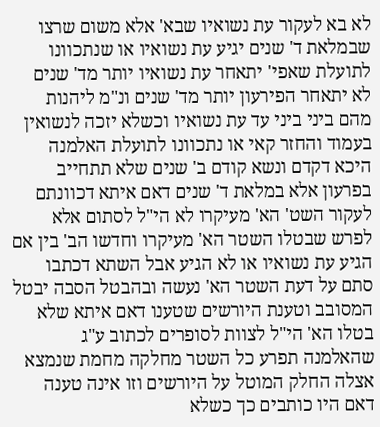לא בא לעקור עת נשואיו שבא' אלא משום שרצו שבמלאת ד' שנים יגיע עת נשואיו או שנתכוונו לתועלת שאפי' יתאחר עת נשואיו יותר מד' שנים לא יתאחר הפירעון יותר מד' שנים ונ"מ ליהנות מהם ביני ביני עד עת נשואיו וכשלא יזכה לנשואין בעמוד והחזר קאי או נתכוונו לתועלת האלמנה היכא דקדם ונשא קודם ב' שנים שלא תתחייב בפרעון אלא במלאת ד' שנים דאם איתא דכוונתם לעקור השט' הא' מעיקרו לא הי"ל לסתום אלא לפרש שבטלו השטר הא' מעיקרו וחדשו הב' בין אם הגיע עת נשואיו או לא הגיע אבל השתא דכתבו סתם על דעת השטר הא' נעשה ובהבטל הסבה יבטל המסובב וטענת היורשים שטענו דאם איתא שלא בטלו הא' הי"ל לצוות לסופרים לכתוב ע"ג שהאלמנה תפרע כל השטר מחלקה מחמת שנמצא אצלה החלק המוטל על היורשים וזו אינה טענה דאם היו כותבים כך כשלא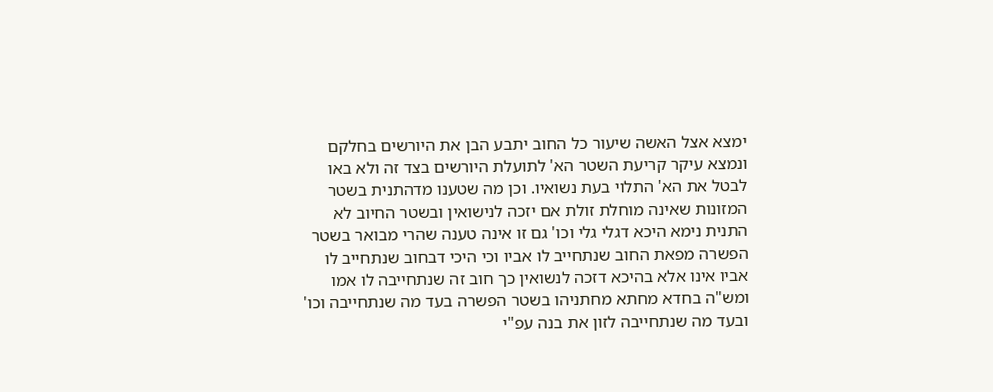ימצא אצל האשה שיעור כל החוב יתבע הבן את היורשים בחלקם ונמצא עיקר קריעת השטר הא' לתועלת היורשים בצד זה ולא באו לבטל את הא' התלוי בעת נשואיו. וכן מה שטענו מדהתנית בשטר המזונות שאינה מוחלת זולת אם יזכה לנישואין ובשטר החיוב לא התנית נימא היכא דגלי גלי וכו' גם זו אינה טענה שהרי מבואר בשטר הפשרה מפאת החוב שנתחייב לו אביו וכי היכי דבחוב שנתחייב לו אביו אינו אלא בהיכא דזכה לנשואין כך חוב זה שנתחייבה לו אמו ומש"ה בחדא מחתא מחתניהו בשטר הפשרה בעד מה שנתחייבה וכו' ובעד מה שנתחייבה לזון את בנה עפ"י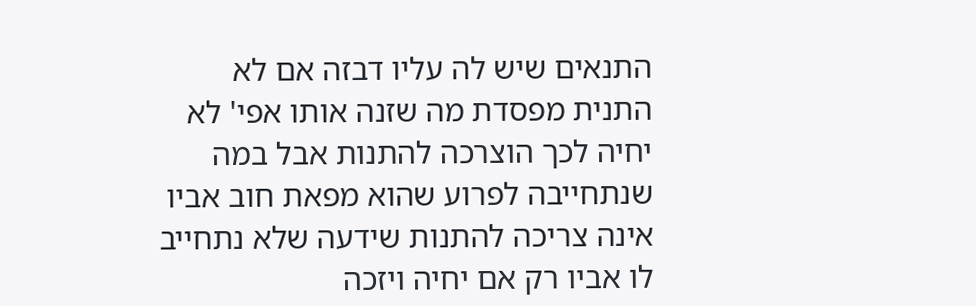התנאים שיש לה עליו דבזה אם לא התנית מפסדת מה שזנה אותו אפי' לא יחיה לכך הוצרכה להתנות אבל במה שנתחייבה לפרוע שהוא מפאת חוב אביו אינה צריכה להתנות שידעה שלא נתחייב לו אביו רק אם יחיה ויזכה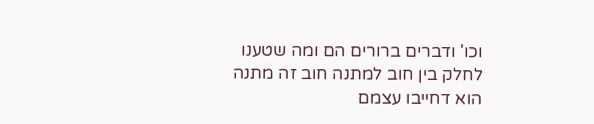וכו' ודברים ברורים הם ומה שטענו לחלק בין חוב למתנה חוב זה מתנה הוא דחייבו עצמם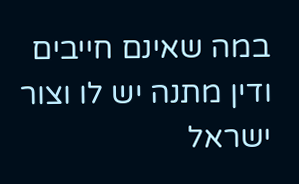במה שאינם חייבים ודין מתנה יש לו וצור ישראל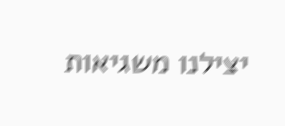יצילנו משגיאות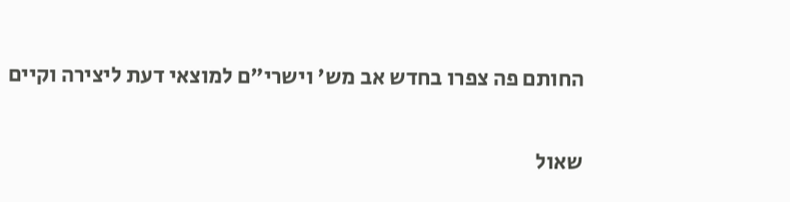החותם פה צפרו בחדש אב מש' וישרי"ם למוצאי דעת ליצירה וקיים

שאול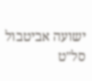ישועה אביטבול סל"ט